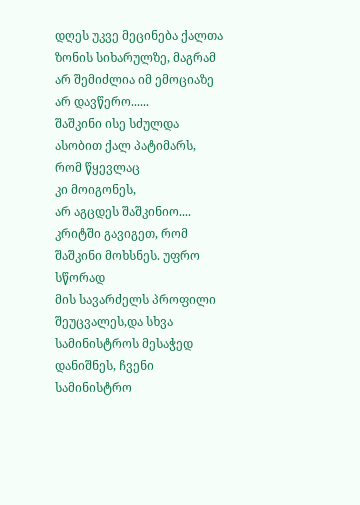დღეს უკვე მეცინება ქალთა ზონის სიხარულზე, მაგრამ არ შემიძლია იმ ემოციაზე
არ დავწერო......
შაშკინი ისე სძულდა ასობით ქალ პატიმარს, რომ წყევლაც
კი მოიგონეს,
არ აგცდეს შაშკინიო.... კრიტში გავიგეთ, რომ შაშკინი მოხსნეს. უფრო სწორად
მის სავარძელს პროფილი შეუცვალეს,და სხვა სამინისტროს მესაჭედ დანიშნეს, ჩვენი სამინისტრო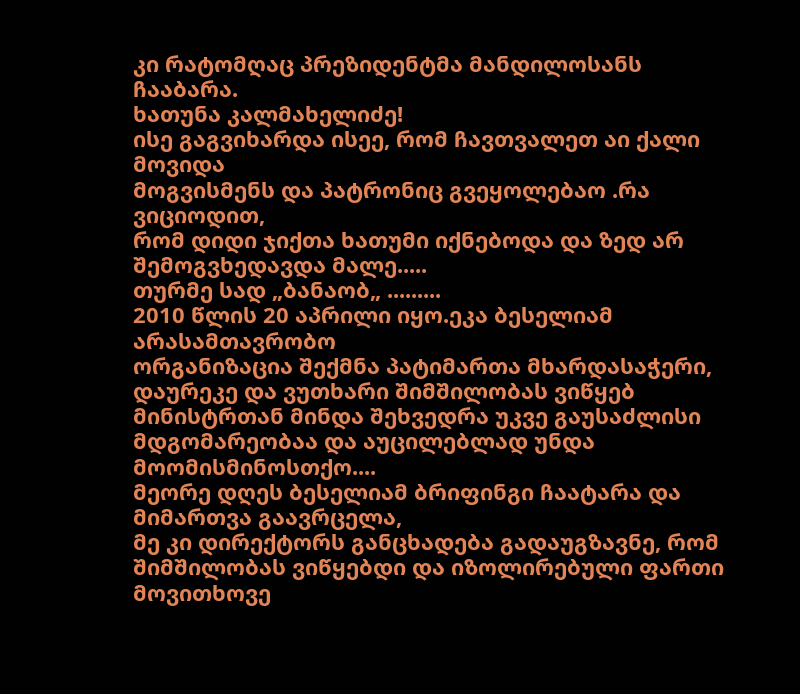კი რატომღაც პრეზიდენტმა მანდილოსანს ჩააბარა.
ხათუნა კალმახელიძე!
ისე გაგვიხარდა ისეე, რომ ჩავთვალეთ აი ქალი მოვიდა
მოგვისმენს და პატრონიც გვეყოლებაო .რა ვიციოდით,
რომ დიდი ჯიქთა ხათუმი იქნებოდა და ზედ არ
შემოგვხედავდა მალე.....
თურმე სად „ბანაობ„ .........
2010 წლის 20 აპრილი იყო.ეკა ბესელიამ არასამთავრობო
ორგანიზაცია შექმნა პატიმართა მხარდასაჭერი, დაურეკე და ვუთხარი შიმშილობას ვიწყებ
მინისტრთან მინდა შეხვედრა უკვე გაუსაძლისი მდგომარეობაა და აუცილებლად უნდა მოომისმინოსთქო....
მეორე დღეს ბესელიამ ბრიფინგი ჩაატარა და მიმართვა გაავრცელა,
მე კი დირექტორს განცხადება გადაუგზავნე, რომ შიმშილობას ვიწყებდი და იზოლირებული ფართი
მოვითხოვე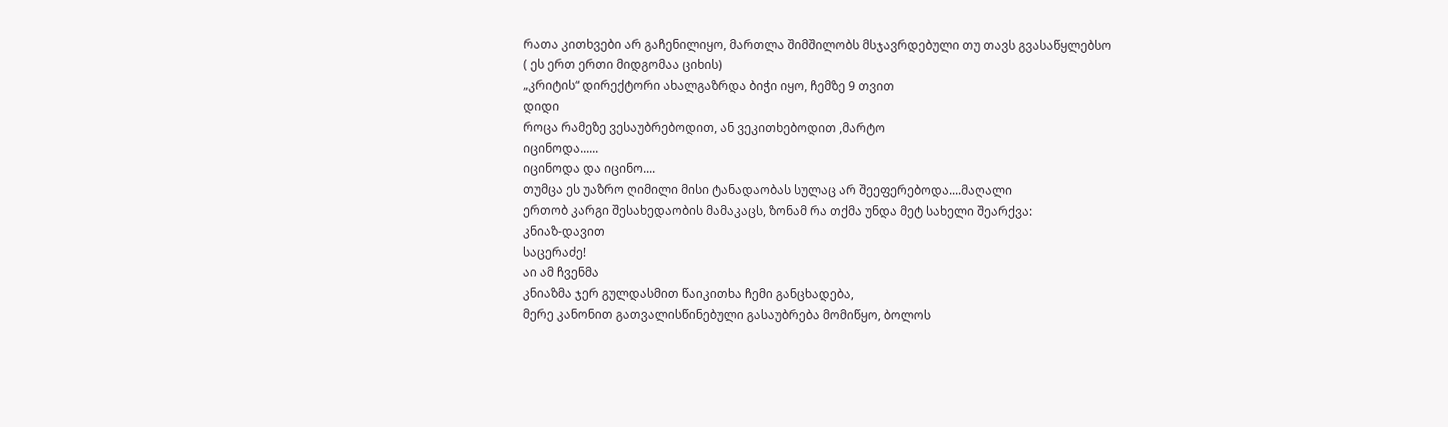რათა კითხვები არ გაჩენილიყო, მართლა შიმშილობს მსჯავრდებული თუ თავს გვასაწყლებსო
( ეს ერთ ერთი მიდგომაა ციხის)
„კრიტის“ დირექტორი ახალგაზრდა ბიჭი იყო, ჩემზე 9 თვით
დიდი
როცა რამეზე ვესაუბრებოდით, ან ვეკითხებოდით ,მარტო
იცინოდა......
იცინოდა და იცინო....
თუმცა ეს უაზრო ღიმილი მისი ტანადაობას სულაც არ შეეფერებოდა....მაღალი
ერთობ კარგი შესახედაობის მამაკაცს, ზონამ რა თქმა უნდა მეტ სახელი შეარქვა:
კნიაზ-დავით
საცერაძე!
აი ამ ჩვენმა
კნიაზმა ჯერ გულდასმით წაიკითხა ჩემი განცხადება,
მერე კანონით გათვალისწინებული გასაუბრება მომიწყო, ბოლოს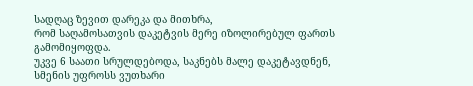სადღაც ზევით დარეკა და მითხრა,
რომ საღამოსათვის დაკეტვის მერე იზოლირებულ ფართს გამომიყოფდა.
უკვე 6 საათი სრულდებოდა, საკნებს მალე დაკეტავდნენ,
სმენის უფროსს ვუთხარი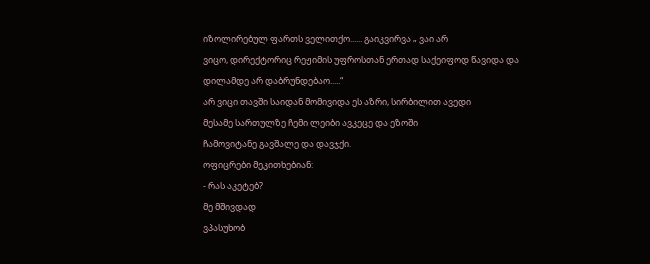იზოლირებულ ფართს ველითქო...... გაიკვირვა „ ვაი არ
ვიცო, დირექტორიც რეჟიმის უფროსთან ერთად საქეიფოდ წავიდა და დილამდე არ დაბრუნდებაო.....“
არ ვიცი თავში საიდან მომივიდა ეს აზრი, სირბილით ავედი
მესამე სართულზე ჩემი ლეიბი ავკეცე და ეზოში
ჩამოვიტანე გავშალე და დავჯქი.
ოფიცრები მეკითხებიან:
- რას აკეტებ?
მე მშივდად
ვპასუხობ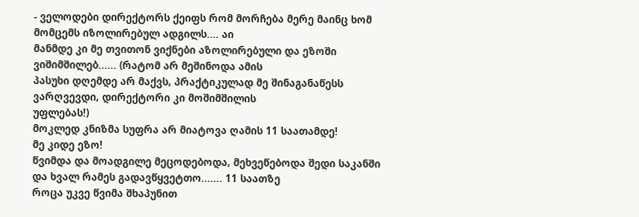- ველოდები დირექტორს ქეიფს რომ მორჩება მერე მაინც ხომ მომცემს იზოლირებულ ადგილს.... აი
მანმდე კი მე თვითონ ვიქნები აზოლირებული და ეზოში ვიშიმშილებ...... (რატომ არ მეშინოდა ამის
პასუხი დღემდე არ მაქვს, პრაქტიკულად მე შინაგანაწესს ვარღვევდი, დირექტორი კი მოშიმშილის
უფლებას!)
მოკლედ კნიზმა სუფრა არ მიატოვა ღამის 11 საათამდე!
მე კიდე ეზო!
წვიმდა და მოადგილე მეცოდებოდა, მეხვეწებოდა შედი საკანში
და ხვალ რამეს გადავწყვეტთო....... 11 საათზე
როცა უკვე წვიმა შხაპუნით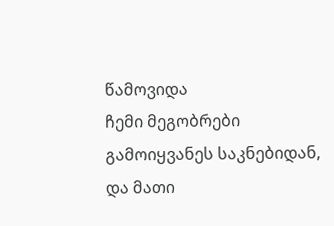წამოვიდა
ჩემი მეგობრები გამოიყვანეს საკნებიდან, და მათი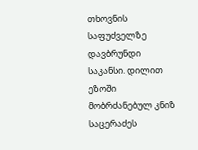თხოვნის საფუძველზე დავბრუნდი საკანსი. დილით ეზოში მობრძანებულ კნიზ საცერაძეს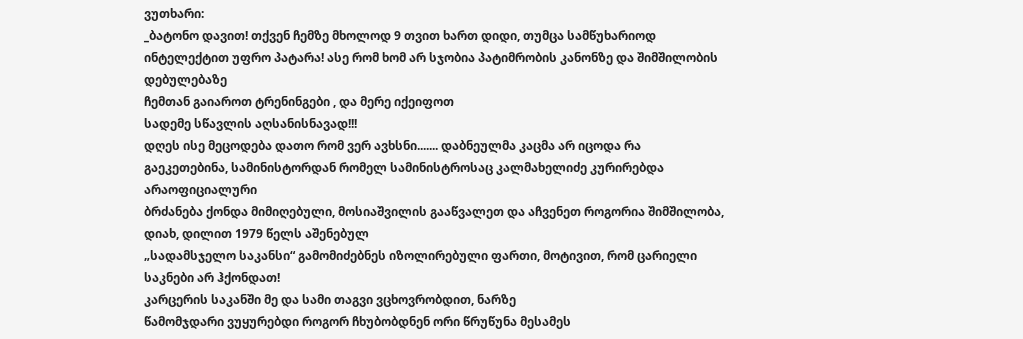ვუთხარი:
_ბატონო დავით! თქვენ ჩემზე მხოლოდ 9 თვით ხართ დიდი, თუმცა სამწუხარიოდ
ინტელექტით უფრო პატარა! ასე რომ ხომ არ სჯობია პატიმრობის კანონზე და შიმშილობის დებულებაზე
ჩემთან გაიაროთ ტრენინგები , და მერე იქეიფოთ
სადემე სწავლის აღსანისნავად!!!
დღეს ისე მეცოდება დათო რომ ვერ ავხსნი....... დაბნეულმა კაცმა არ იცოდა რა
გაეკეთებინა, სამინისტორდან რომელ სამინისტროსაც კალმახელიძე კურირებდა არაოფიციალური
ბრძანება ქონდა მიმიღებული, მოსიაშვილის გააწვალეთ და აჩვენეთ როგორია შიმშილობა,
დიახ, დილით 1979 წელს აშენებულ
„სადამსჯელო საკანსი“ გამომიძებნეს იზოლირებული ფართი, მოტივით, რომ ცარიელი
საკნები არ ჰქონდათ!
კარცერის საკანში მე და სამი თაგვი ვცხოვრობდით, ნარზე
წამომჯდარი ვუყურებდი როგორ ჩხუბობდნენ ორი წრუწუნა მესამეს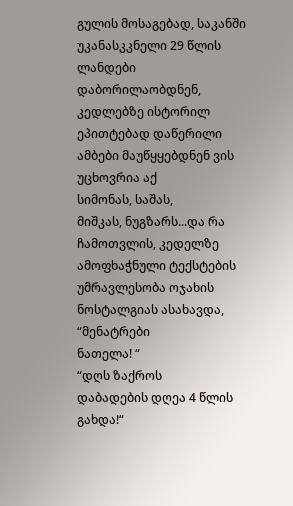გულის მოსაგებად, საკანში
უკანასკკნელი 29 წლის ლანდები დაბორილაობდნენ, კედლებზე ისტორილ ეპითტებად დაწერილი
ამბები მაუწყყებდნენ ვის უცხოვრია აქ
სიმონას, საშას,
მიშკას, ნუგზარს...და რა ჩამოთვლის, კედელზე ამოფხაჭნული ტექსტების უმრავლესობა ოჯახის
ნოსტალგიას ასახავდა,
“მენატრები
ნათელა! “
“დღს ზაქროს
დაბადების დღეა 4 წლის გახდა!“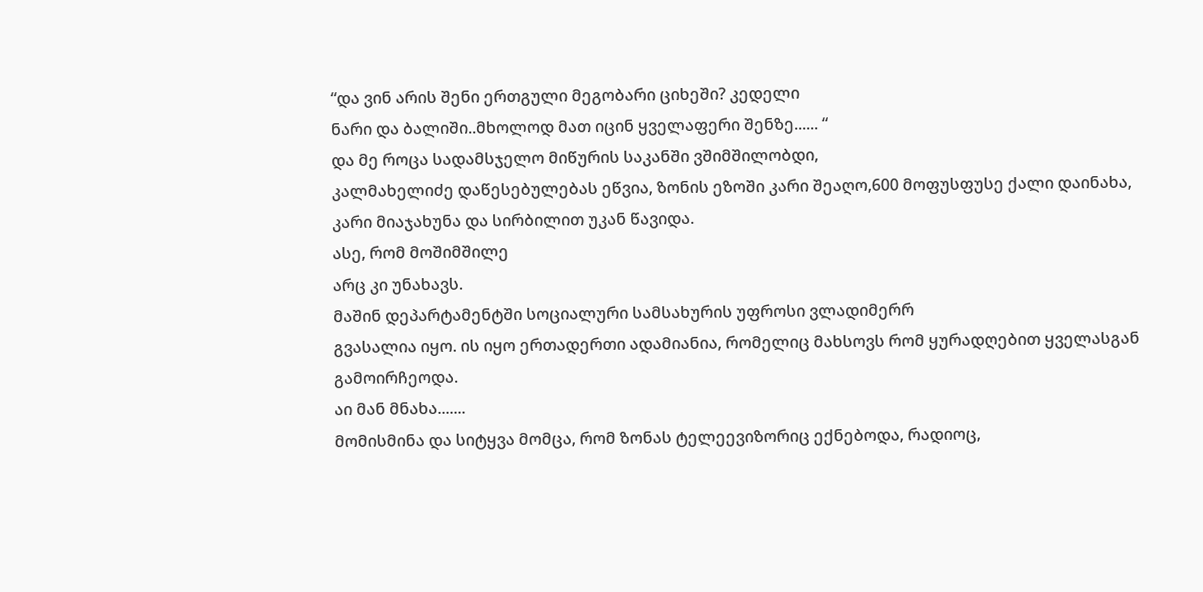“და ვინ არის შენი ერთგული მეგობარი ციხეში? კედელი
ნარი და ბალიში..მხოლოდ მათ იცინ ყველაფერი შენზე...... “
და მე როცა სადამსჯელო მიწურის საკანში ვშიმშილობდი,
კალმახელიძე დაწესებულებას ეწვია, ზონის ეზოში კარი შეაღო,600 მოფუსფუსე ქალი დაინახა,
კარი მიაჯახუნა და სირბილით უკან წავიდა.
ასე, რომ მოშიმშილე
არც კი უნახავს.
მაშინ დეპარტამენტში სოციალური სამსახურის უფროსი ვლადიმერრ
გვასალია იყო. ის იყო ერთადერთი ადამიანია, რომელიც მახსოვს რომ ყურადღებით ყველასგან
გამოირჩეოდა.
აი მან მნახა.......
მომისმინა და სიტყვა მომცა, რომ ზონას ტელეევიზორიც ექნებოდა, რადიოც,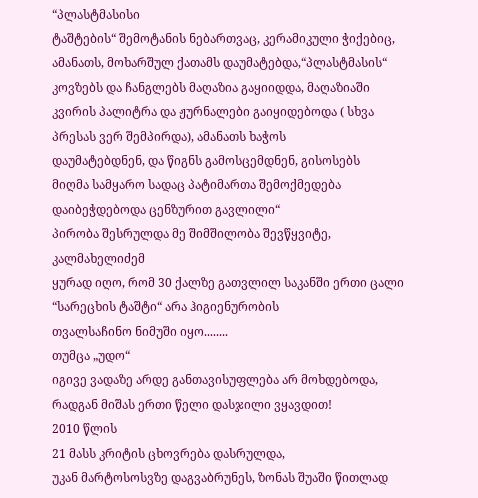“პლასტმასისი
ტაშტების“ შემოტანის ნებართვაც, კერამიკული ჭიქებიც, ამანათს, მოხარშულ ქათამს დაუმატებდა,“პლასტმასის“
კოვზებს და ჩანგლებს მაღაზია გაყიიდდა, მაღაზიაში
კვირის პალიტრა და ჟურნალები გაიყიდებოდა ( სხვა პრესას ვერ შემპირდა), ამანათს ხაჭოს
დაუმატებდნენ, და წიგნს გამოსცემდნენ, გისოსებს
მიღმა სამყარო სადაც პატიმართა შემოქმედება დაიბეჭდებოდა ცენზურით გავლილი“
პირობა შესრულდა მე შიმშილობა შევწყვიტე, კალმახელიძემ
ყურად იღო, რომ 30 ქალზე გათვლილ საკანში ერთი ცალი “სარეცხის ტაშტი“ არა ჰიგიენურობის
თვალსაჩინო ნიმუში იყო........
თუმცა „უდო“
იგივე ვადაზე არდე განთავისუფლება არ მოხდებოდა, რადგან მიშას ერთი წელი დასჯილი ვყავდით!
2010 წლის
21 მასს კრიტის ცხოვრება დასრულდა,
უკან მარტოსოსვზე დაგვაბრუნეს, ზონას შუაში წითლად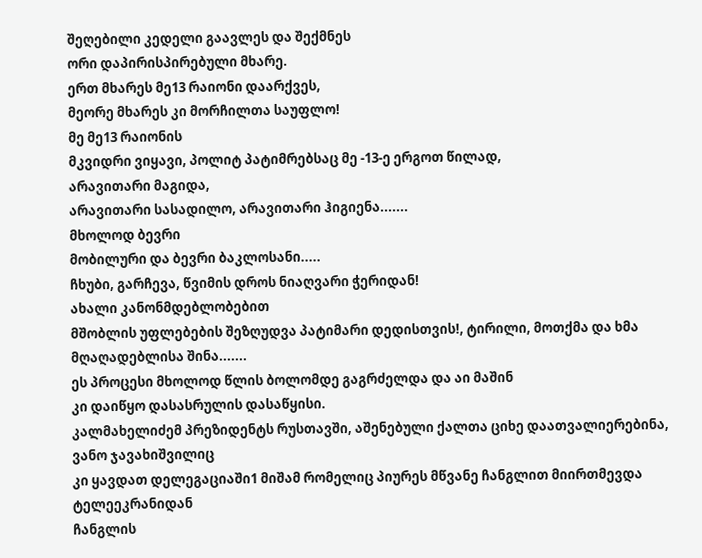შეღებილი კედელი გაავლეს და შექმნეს
ორი დაპირისპირებული მხარე.
ერთ მხარეს მე13 რაიონი დაარქვეს,
მეორე მხარეს კი მორჩილთა საუფლო!
მე მე13 რაიონის
მკვიდრი ვიყავი, პოლიტ პატიმრებსაც მე -13-ე ერგოთ წილად,
არავითარი მაგიდა,
არავითარი სასადილო, არავითარი ჰიგიენა.......
მხოლოდ ბევრი
მობილური და ბევრი ბაკლოსანი.....
ჩხუბი, გარჩევა, წვიმის დროს ნიაღვარი ჭერიდან!
ახალი კანონმდებლობებით
მშობლის უფლებების შეზღუდვა პატიმარი დედისთვის!, ტირილი, მოთქმა და ხმა მღაღადებლისა შინა.......
ეს პროცესი მხოლოდ წლის ბოლომდე გაგრძელდა და აი მაშინ
კი დაიწყო დასასრულის დასაწყისი.
კალმახელიძემ პრეზიდენტს რუსთავში, აშენებული ქალთა ციხე დაათვალიერებინა, ვანო ჯავახიშვილიც
კი ყავდათ დელეგაციაში1 მიშამ რომელიც პიურეს მწვანე ჩანგლით მიირთმევდა ტელეეკრანიდან
ჩანგლის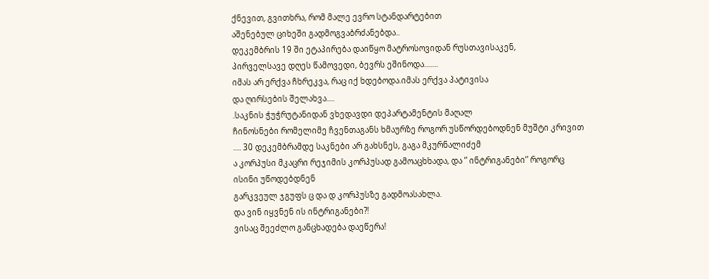ქნევით, გვითხრა, რომ მალე ევრო სტანდარტებით
აშენებულ ციხეში გადმოგვაბრძანებდა..
დეკემბრის 19 ში ეტაპირება დაიწყო მატროსოვიდან რუსთავისაკენ,
პირველსავე დღეს წამოვედი, ბევრს ეშინოდა.......
იმას არ ერქვა ჩხრეკვა, რაც იქ ხდებოდა.იმას ერქვა პატივისა
და ღირსების შელახვა....
.საკნის ჭუჭრუტანიდან ვხედავდი დეპარტამენტის მაღალ
ჩინოსნები რომელიმე ჩვენთაგანს ხმაურზე როგორ უსწორდებოდნენ მუშტი კრივით .... 30 დეკემბრამდე საკნები არ გახსნეს, გაგა მკურნალიძემ
ა კორპუსი მკაცრი რეჯიმის კორპუსად გამოაცხხადა, და “ ინტრიგანები“ როგორც ისინი უწოდებდნენ
გარკვეულ ჯგუფს ც და დ კორპუსზე გადმოასახლა.
და ვინ იყვნენ ის ინტრიგანები?!
ვისაც შეეძლო განცხადება დაეწერა!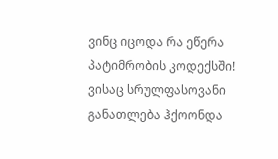ვინც იცოდა რა ეწერა პატიმრობის კოდექსში!
ვისაც სრულფასოვანი განათლება ჰქოონდა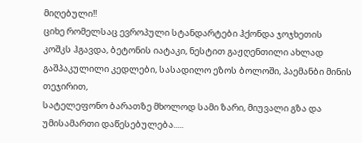მიღებული!!
ციხე რომელსაც ევროპული სტანდარტები ჰქონდა ჯოჯხეთის
კოშკს ჰგავდა, ბეტონის იატაკი, ნესტით გაჟღენთილი ახლად გაშპაკულილი კედლები, სასადილო ეზოს ბოლოში, პაემანბი მინის თეჯირით,
სატელეფონო ბარათზე მხოლოდ სამი ზარი, მიუვალი გზა და უმისამართი დაწესებულება.....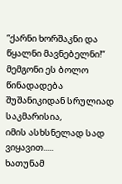“ქარნი ხორშაკნი და წყალნი მავნებელნი!“
მემგონი ეს ბოლო წინადადება შუშანიკიდან სრულიად საკმარისია,
იმის ასხსნელად სად ვიყავით.....
ხათუნამ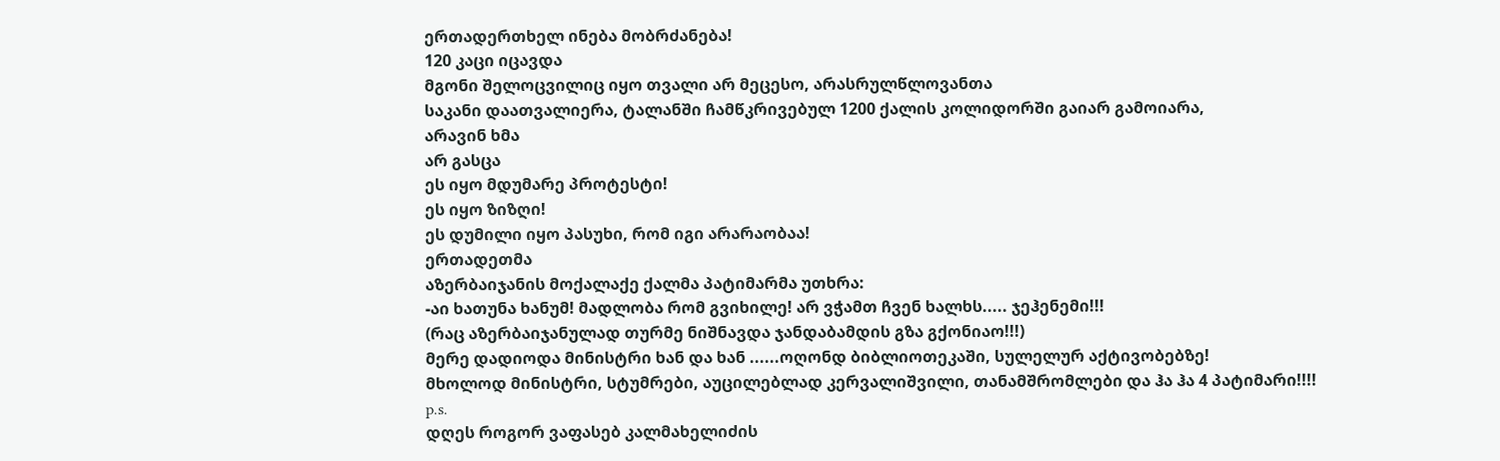ერთადერთხელ ინება მობრძანება!
120 კაცი იცავდა
მგონი შელოცვილიც იყო თვალი არ მეცესო, არასრულწლოვანთა
საკანი დაათვალიერა, ტალანში ჩამწკრივებულ 1200 ქალის კოლიდორში გაიარ გამოიარა,
არავინ ხმა
არ გასცა
ეს იყო მდუმარე პროტესტი!
ეს იყო ზიზღი!
ეს დუმილი იყო პასუხი, რომ იგი არარაობაა!
ერთადეთმა
აზერბაიჯანის მოქალაქე ქალმა პატიმარმა უთხრა:
-აი ხათუნა ხანუმ! მადლობა რომ გვიხილე! არ ვჭამთ ჩვენ ხალხს..... ჯეჰენემი!!!
(რაც აზერბაიჯანულად თურმე ნიშნავდა ჯანდაბამდის გზა გქონიაო!!!)
მერე დადიოდა მინისტრი ხან და ხან ......ოღონდ ბიბლიოთეკაში, სულელურ აქტივობებზე!
მხოლოდ მინისტრი, სტუმრები, აუცილებლად კერვალიშვილი, თანამშრომლები და ჰა ჰა 4 პატიმარი!!!!
p.s.
დღეს როგორ ვაფასებ კალმახელიძის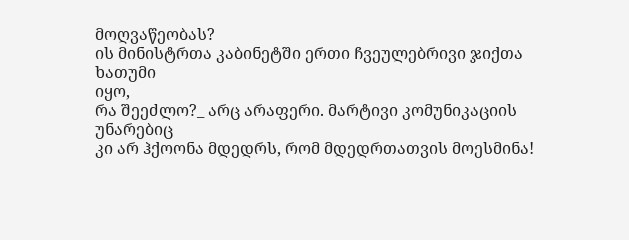მოღვაწეობას?
ის მინისტრთა კაბინეტში ერთი ჩვეულებრივი ჯიქთა ხათუმი
იყო,
რა შეეძლო?_ არც არაფერი. მარტივი კომუნიკაციის უნარებიც
კი არ ჰქოონა მდედრს, რომ მდედრთათვის მოესმინა!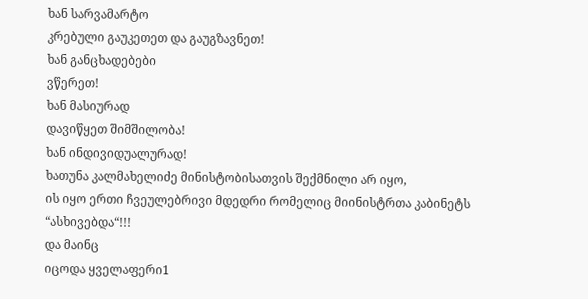ხან სარვამარტო
კრებული გაუკეთეთ და გაუგზავნეთ!
ხან განცხადებები
ვწერეთ!
ხან მასიურად
დავიწყეთ შიმშილობა!
ხან ინდივიდუალურად!
ხათუნა კალმახელიძე მინისტობისათვის შექმნილი არ იყო,
ის იყო ერთი ჩვეულებრივი მდედრი რომელიც მიინისტრთა კაბინეტს “ასხივებდა“!!!
და მაინც
იცოდა ყველაფერი1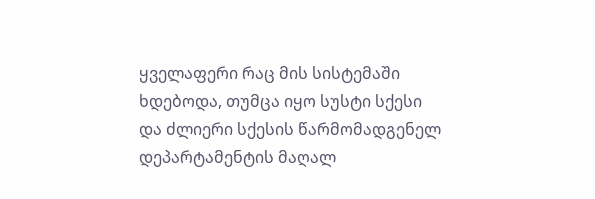ყველაფერი რაც მის სისტემაში ხდებოდა, თუმცა იყო სუსტი სქესი
და ძლიერი სქესის წარმომადგენელ დეპარტამენტის მაღალ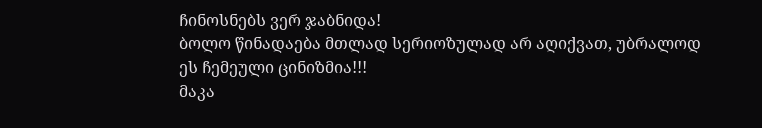ჩინოსნებს ვერ ჯაბნიდა!
ბოლო წინადაება მთლად სერიოზულად არ აღიქვათ, უბრალოდ
ეს ჩემეული ცინიზმია!!!
მაკა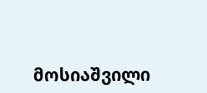მოსიაშვილი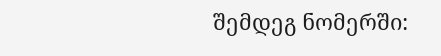შემდეგ ნომერში: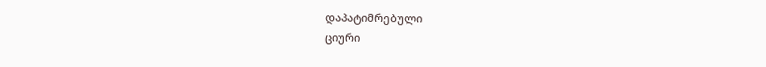დაპატიმრებული
ციური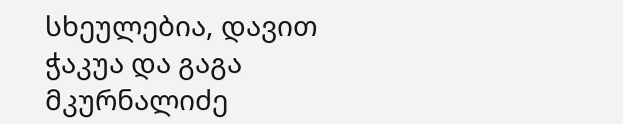სხეულებია, დავით ჭაკუა და გაგა მკურნალიძე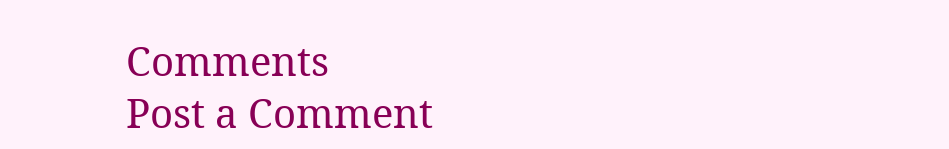Comments
Post a Comment